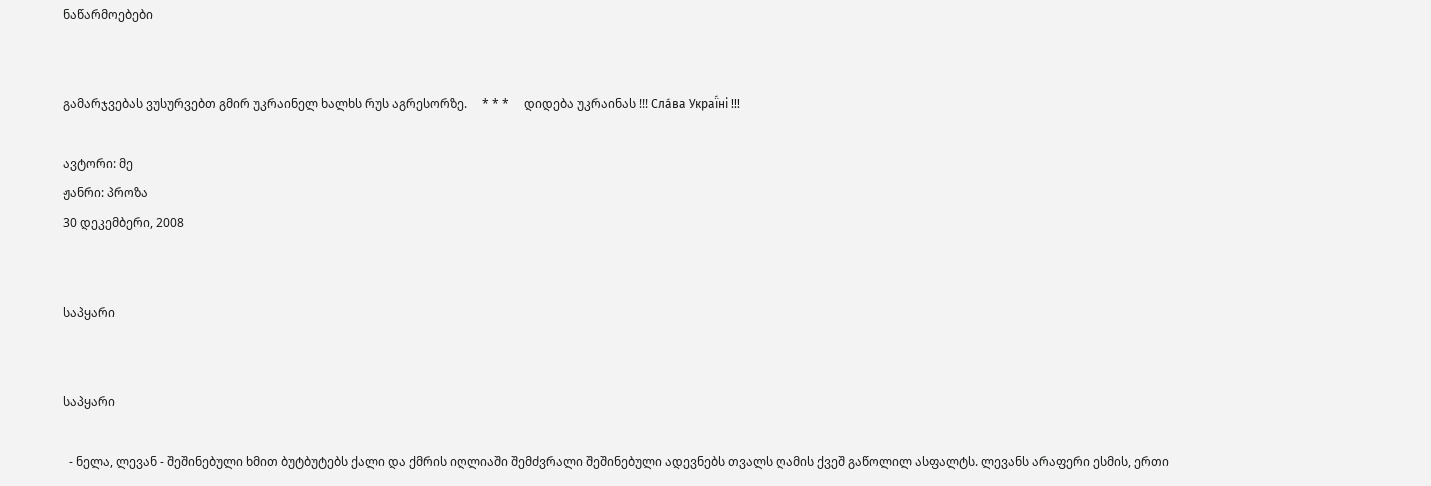ნაწარმოებები


გამარჯვებას ვუსურვებთ გმირ უკრაინელ ხალხს რუს აგრესორზე.     * * *     დიდება უკრაინას !!! Сла́ва Украї́ні !!!

ავტორი: მე
ჟანრი: პროზა
30 დეკემბერი, 2008


საპყარი


საპყარი

  - ნელა, ლევან - შეშინებული ხმით ბუტბუტებს ქალი და ქმრის იღლიაში შემძვრალი შეშინებული ადევნებს თვალს ღამის ქვეშ გაწოლილ ასფალტს. ლევანს არაფერი ესმის, ერთი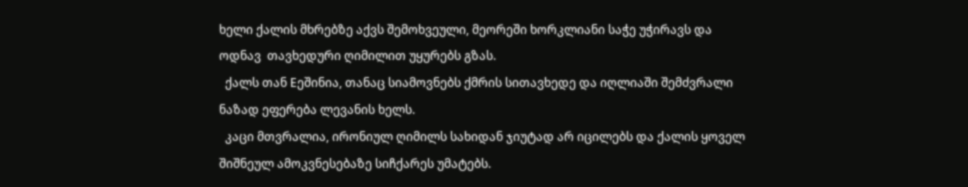ხელი ქალის მხრებზე აქვს შემოხვეული, მეორეში ხორკლიანი საჭე უჭირავს და ოდნავ  თავხედური ღიმილით უყურებს გზას.
  ქალს თან Eეშინია, თანაც სიამოვნებს ქმრის სითავხედე და იღლიაში შემძვრალი ნაზად ეფერება ლევანის ხელს.
  კაცი მთვრალია, ირონიულ ღიმილს სახიდან ჯიუტად არ იცილებს და ქალის ყოველ შიშნეულ ამოკვნესებაზე სიჩქარეს უმატებს.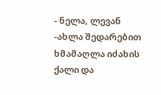- ნელა, ლევან  -ახლა შედარებით ხმამაღლა იძახის ქალი და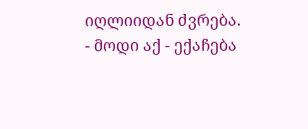იღლიიდან ძვრება.
- მოდი აქ - ექაჩება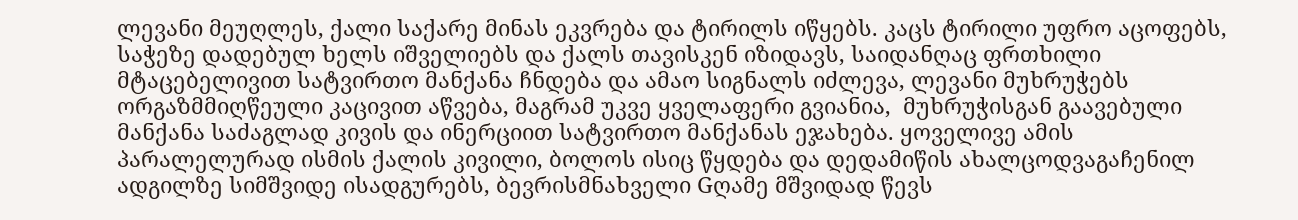ლევანი მეუღლეს, ქალი საქარე მინას ეკვრება და ტირილს იწყებს. კაცს ტირილი უფრო აცოფებს, საჭეზე დადებულ ხელს იშველიებს და ქალს თავისკენ იზიდავს, საიდანღაც ფრთხილი მტაცებელივით სატვირთო მანქანა ჩნდება და ამაო სიგნალს იძლევა, ლევანი მუხრუჭებს ორგაზმმიღწეული კაცივით აწვება, მაგრამ უკვე ყველაფერი გვიანია,  მუხრუჭისგან გაავებული მანქანა საძაგლად კივის და ინერციით სატვირთო მანქანას ეჯახება. ყოველივე ამის პარალელურად ისმის ქალის კივილი, ბოლოს ისიც წყდება და დედამიწის ახალცოდვაგაჩენილ ადგილზე სიმშვიდე ისადგურებს, ბევრისმნახველი Gღამე მშვიდად წევს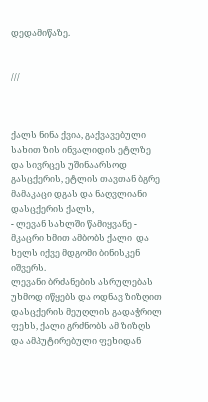დედამიწაზე.


///



ქალს ნინა ქვია, გაქვავებული სახით ზის ინვალიდის ეტლზე და სივრცეს უშინაარსოდ გასცქერის, ეტლის თავთან ბგრე მამაკაცი დგას და ნაღვლიანი დასცქერის ქალს,
- ლევან სახლში წამიყვანე - მკაცრი ხმით ამბობს ქალი  და ხელს იქვე მდგომი ბინისკენ იშვერს.
ლევანი ბრძანების ასრულებას უხმოდ იწყებს და ოდნავ ზიზღით დასცქერის მეუღლის გადაჭრილ ფეხს, ქალი გრძნობს ამ ზიზღს და ამპუტირებული ფეხიდან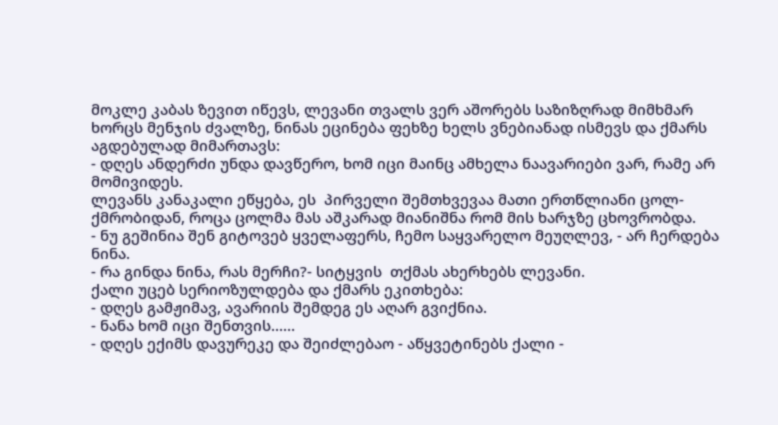მოკლე კაბას ზევით იწევს, ლევანი თვალს ვერ აშორებს საზიზღრად მიმხმარ ხორცს მენჯის ძვალზე, ნინას ეცინება ფეხზე ხელს ვნებიანად ისმევს და ქმარს აგდებულად მიმართავს:
- დღეს ანდერძი უნდა დავწერო, ხომ იცი მაინც ამხელა ნაავარიები ვარ, რამე არ მომივიდეს.
ლევანს კანაკალი ეწყება, ეს  პირველი შემთხვევაა მათი ერთწლიანი ცოლ-ქმრობიდან, როცა ცოლმა მას აშკარად მიანიშნა რომ მის ხარჯზე ცხოვრობდა.
- ნუ გეშინია შენ გიტოვებ ყველაფერს, ჩემო საყვარელო მეუღლევ, - არ ჩერდება ნინა.
- რა გინდა ნინა, რას მერჩი?- სიტყვის  თქმას ახერხებს ლევანი.
ქალი უცებ სერიოზულდება და ქმარს ეკითხება:
- დღეს გამჟიმავ, ავარიის შემდეგ ეს აღარ გვიქნია.
- ნანა ხომ იცი შენთვის...…
- დღეს ექიმს დავურეკე და შეიძლებაო - აწყვეტინებს ქალი -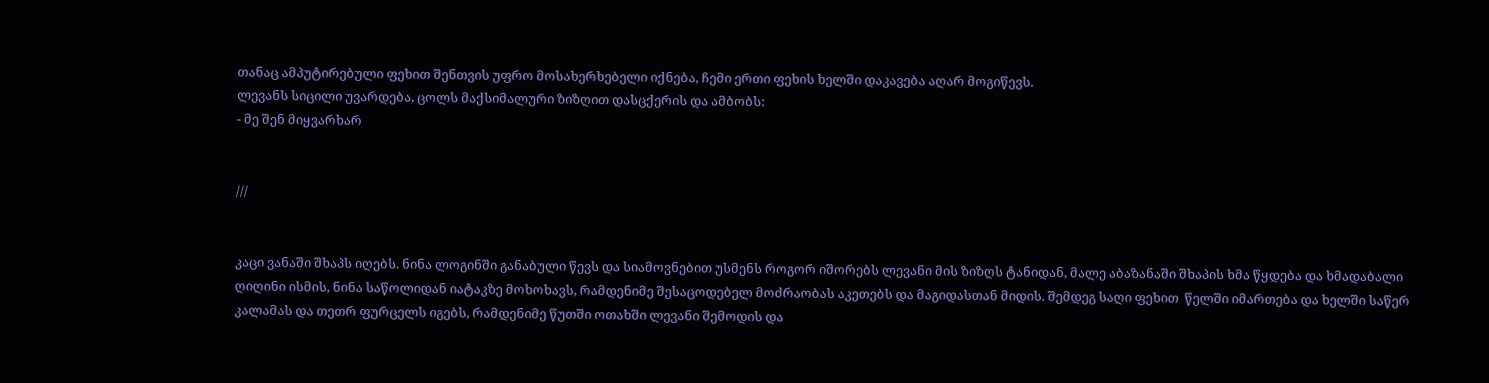თანაც ამპუტირებული ფეხით შენთვის უფრო მოსახერხებელი იქნება, ჩემი ერთი ფეხის ხელში დაკავება აღარ მოგიწევს.
ლევანს სიცილი უვარდება, ცოლს მაქსიმალური ზიზღით დასცქერის და ამბობს:
- მე შენ მიყვარხარ


///


კაცი ვანაში შხაპს იღებს. ნინა ლოგინში განაბული წევს და სიამოვნებით უსმენს როგორ იშორებს ლევანი მის ზიზღს ტანიდან, მალე აბაზანაში შხაპის ხმა წყდება და ხმადაბალი ღიღინი ისმის, ნინა საწოლიდან იატაკზე მოხოხავს, რამდენიმე შესაცოდებელ მოძრაობას აკეთებს და მაგიდასთან მიდის. შემდეგ საღი ფეხით  წელში იმართება და ხელში საწერ კალამას და თეთრ ფურცელს იგებს, რამდენიმე წუთში ოთახში ლევანი შემოდის და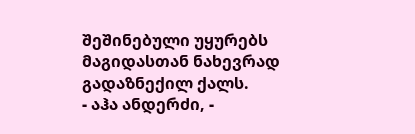შეშინებული უყურებს მაგიდასთან ნახევრად გადაზნექილ ქალს.
- აჰა ანდერძი, -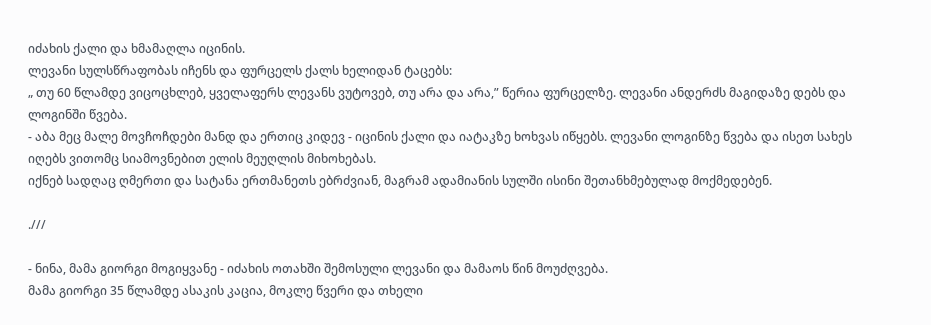იძახის ქალი და ხმამაღლა იცინის.
ლევანი სულსწრაფობას იჩენს და ფურცელს ქალს ხელიდან ტაცებს:
„ თუ 60 წლამდე ვიცოცხლებ, ყველაფერს ლევანს ვუტოვებ, თუ არა და არა,” წერია ფურცელზე. ლევანი ანდერძს მაგიდაზე დებს და ლოგინში წვება.
- აბა მეც მალე მოვჩოჩდები მანდ და ერთიც კიდევ - იცინის ქალი და იატაკზე ხოხვას იწყებს. ლევანი ლოგინზე წვება და ისეთ სახეს იღებს ვითომც სიამოვნებით ელის მეუღლის მიხოხებას.
იქნებ სადღაც ღმერთი და სატანა ერთმანეთს ებრძვიან, მაგრამ ადამიანის სულში ისინი შეთანხმებულად მოქმედებენ.

.///

- ნინა, მამა გიორგი მოგიყვანე - იძახის ოთახში შემოსული ლევანი და მამაოს წინ მოუძღვება.
მამა გიორგი 35 წლამდე ასაკის კაცია, მოკლე წვერი და თხელი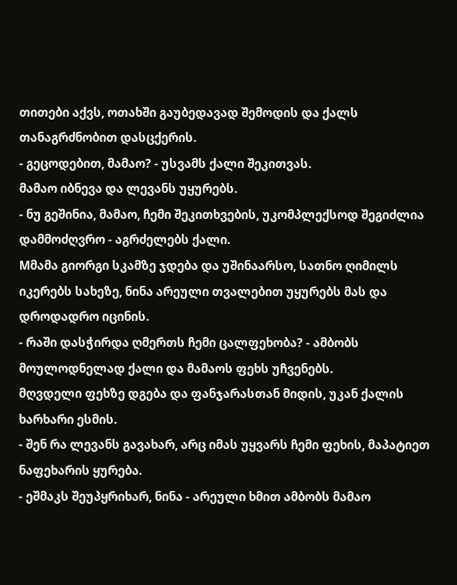თითები აქვს, ოთახში გაუბედავად შემოდის და ქალს თანაგრძნობით დასცქერის.
- გეცოდებით, მამაო? - უსვამს ქალი შეკითვას.
მამაო იბნევა და ლევანს უყურებს.
- ნუ გეშინია, მამაო, ჩემი შეკითხვების, უკომპლექსოდ შეგიძლია დამმოძღვრო - აგრძელებს ქალი.
Mმამა გიორგი სკამზე ჯდება და უშინაარსო, სათნო ღიმილს იკერებს სახეზე, ნინა არეული თვალებით უყურებს მას და დროდადრო იცინის.
- რაში დასჭირდა ღმერთს ჩემი ცალფეხობა? - ამბობს მოულოდნელად ქალი და მამაოს ფეხს უჩვენებს.
მღვდელი ფეხზე დგება და ფანჯარასთან მიდის, უკან ქალის ხარხარი ესმის.
- შენ რა ლევანს გავახარ, არც იმას უყვარს ჩემი ფეხის, მაპატიეთ ნაფეხარის ყურება.
- ეშმაკს შეუპყრიხარ, ნინა - არეული ხმით ამბობს მამაო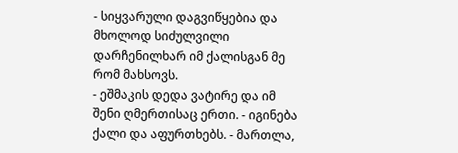- სიყვარული დაგვიწყებია და მხოლოდ სიძულვილი დარჩენილხარ იმ ქალისგან მე რომ მახსოვს.
- ეშმაკის დედა ვატირე და იმ შენი ღმერთისაც ერთი. - იგინება ქალი და აფურთხებს. - მართლა,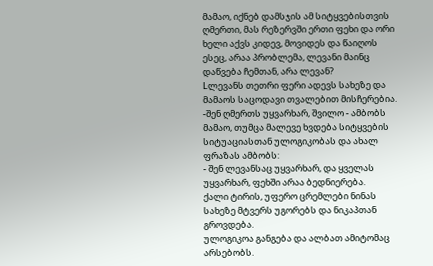მამაო, იქნებ დამსჯის ამ სიტყვებისთვის ღმერთი, მას რეზერვში ერთი ფეხი და ორი ხელი აქვს კიდევ, მოვიდეს და წაიღოს ესეც, არაა პრობლემა, ლევანი მაინც დაწვება ჩემთან, არა ლევან?
Lლევანს თეთრი ფერი ადევს სახეზე და მამაოს საცოდავი თვალებით მისჩერებია.
-შენ ღმერთს უყვარხარ, შვილო - ამბობს მამაო, თუმცა მალევე ხვდება სიტყვების სიტუაციასთან ულოგიკობას და ახალ ფრაზას ამბობს:
- შენ ლევანსაც უყვარხარ, და ყველას უყვარხარ, ფეხში არაა ბედნიერება.
ქალი ტირის, უფერო ცრემლები ნინას სახეზე მტვერს უგორებს და ნიკაპთან გროვდება.
ულოგიკოა განგება და ალბათ ამიტომაც არსებობს.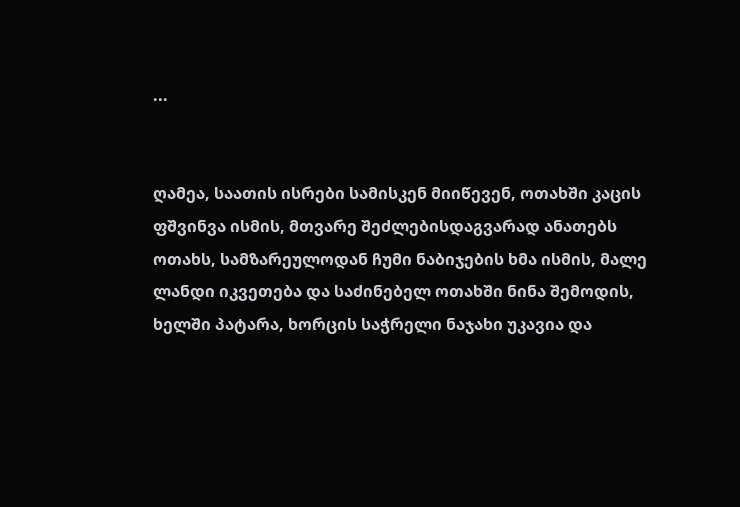...


ღამეა, საათის ისრები სამისკენ მიიწევენ, ოთახში კაცის ფშვინვა ისმის, მთვარე შეძლებისდაგვარად ანათებს ოთახს, სამზარეულოდან ჩუმი ნაბიჯების ხმა ისმის, მალე ლანდი იკვეთება და საძინებელ ოთახში ნინა შემოდის, ხელში პატარა, ხორცის საჭრელი ნაჯახი უკავია და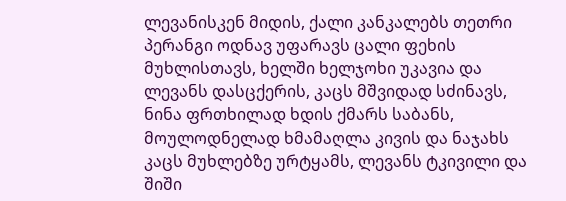ლევანისკენ მიდის, ქალი კანკალებს თეთრი პერანგი ოდნავ უფარავს ცალი ფეხის მუხლისთავს, ხელში ხელჯოხი უკავია და ლევანს დასცქერის, კაცს მშვიდად სძინავს, ნინა ფრთხილად ხდის ქმარს საბანს, მოულოდნელად ხმამაღლა კივის და ნაჯახს კაცს მუხლებზე ურტყამს, ლევანს ტკივილი და შიში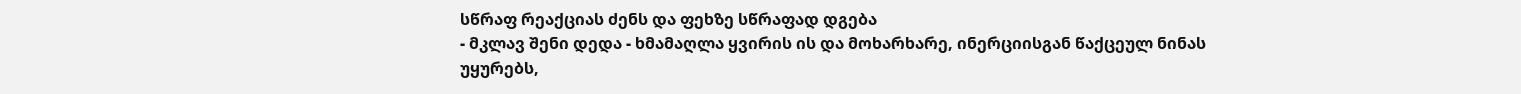სწრაფ რეაქციას ძენს და ფეხზე სწრაფად დგება
- მკლავ შენი დედა - ხმამაღლა ყვირის ის და მოხარხარე, ინერციისგან წაქცეულ ნინას უყურებს,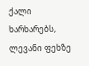ქალი ხარხარებს, ლევანი ფეხზე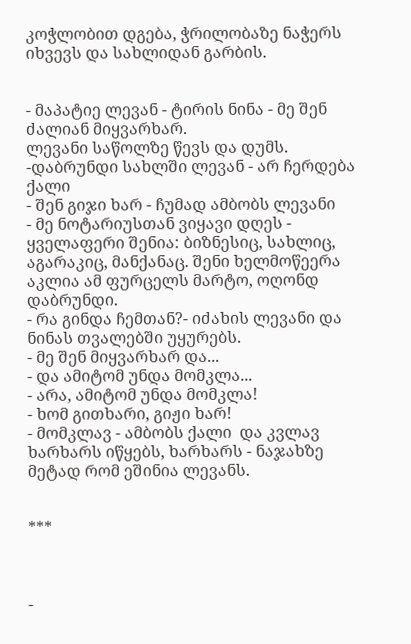კოჭლობით დგება, ჭრილობაზე ნაჭერს იხვევს და სახლიდან გარბის.


- მაპატიე ლევან - ტირის ნინა - მე შენ ძალიან მიყვარხარ.
ლევანი საწოლზე წევს და დუმს.
-დაბრუნდი სახლში ლევან - არ ჩერდება ქალი
- შენ გიჯი ხარ - ჩუმად ამბობს ლევანი
- მე ნოტარიუსთან ვიყავი დღეს - ყველაფერი შენია: ბიზნესიც, სახლიც, აგარაკიც, მანქანაც. შენი ხელმოწეერა აკლია ამ ფურცელს მარტო, ოღონდ დაბრუნდი.
- რა გინდა ჩემთან?- იძახის ლევანი და ნინას თვალებში უყურებს.
- მე შენ მიყვარხარ და...
- და ამიტომ უნდა მომკლა...
- არა, ამიტომ უნდა მომკლა!
- ხომ გითხარი, გიჟი ხარ!
- მომკლავ - ამბობს ქალი  და კვლავ ხარხარს იწყებს, ხარხარს - ნაჯახზე  მეტად რომ ეშინია ლევანს.


***



-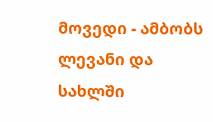მოვედი - ამბობს ლევანი და სახლში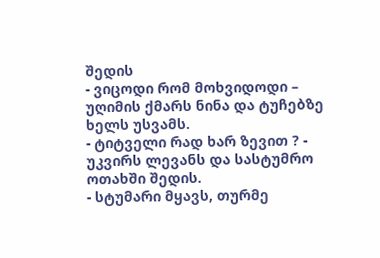შედის
- ვიცოდი რომ მოხვიდოდი – უღიმის ქმარს ნინა და ტუჩებზე ხელს უსვამს.
- ტიტველი რად ხარ ზევით ? - უკვირს ლევანს და სასტუმრო ოთახში შედის.
- სტუმარი მყავს, თურმე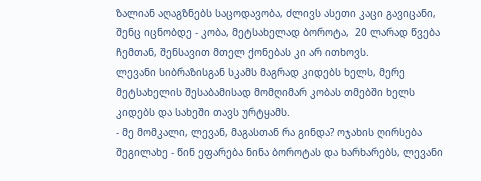ზალიან აღაგზნებს საცოდავობა, ძლივს ასეთი კაცი გავიცანი, შენც იცნობდე - კობა, მეტსახელად ბოროტა,  20 ლარად წვება ჩემთან, შენსავით მთელ ქონებას კი არ ითხოვს.
ლევანი სიბრაზისგან სკამს მაგრად კიდებს ხელს, მერე მეტსახელის შესაბამისად მომღიმარ კობას თმებში ხელს კიდებს და სახეში თავს ურტყამს.
- მე მომკალი, ლევან, მაგასთან რა გინდა? ოჯახის ღირსება შეგილახე - წინ ეფარება ნინა ბოროტას და ხარხარებს, ლევანი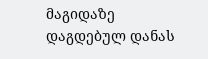მაგიდაზე დაგდებულ დანას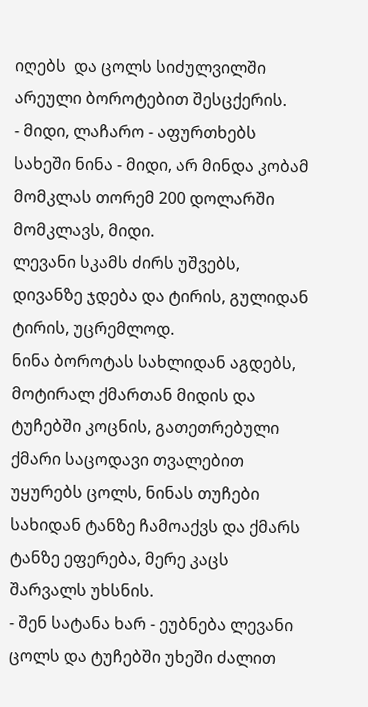იღებს  და ცოლს სიძულვილში არეული ბოროტებით შესცქერის.
- მიდი, ლაჩარო - აფურთხებს სახეში ნინა - მიდი, არ მინდა კობამ მომკლას თორემ 200 დოლარში მომკლავს, მიდი.
ლევანი სკამს ძირს უშვებს, დივანზე ჯდება და ტირის, გულიდან ტირის, უცრემლოდ.
ნინა ბოროტას სახლიდან აგდებს, მოტირალ ქმართან მიდის და ტუჩებში კოცნის, გათეთრებული ქმარი საცოდავი თვალებით უყურებს ცოლს, ნინას თუჩები სახიდან ტანზე ჩამოაქვს და ქმარს ტანზე ეფერება, მერე კაცს შარვალს უხსნის.
- შენ სატანა ხარ - ეუბნება ლევანი ცოლს და ტუჩებში უხეში ძალით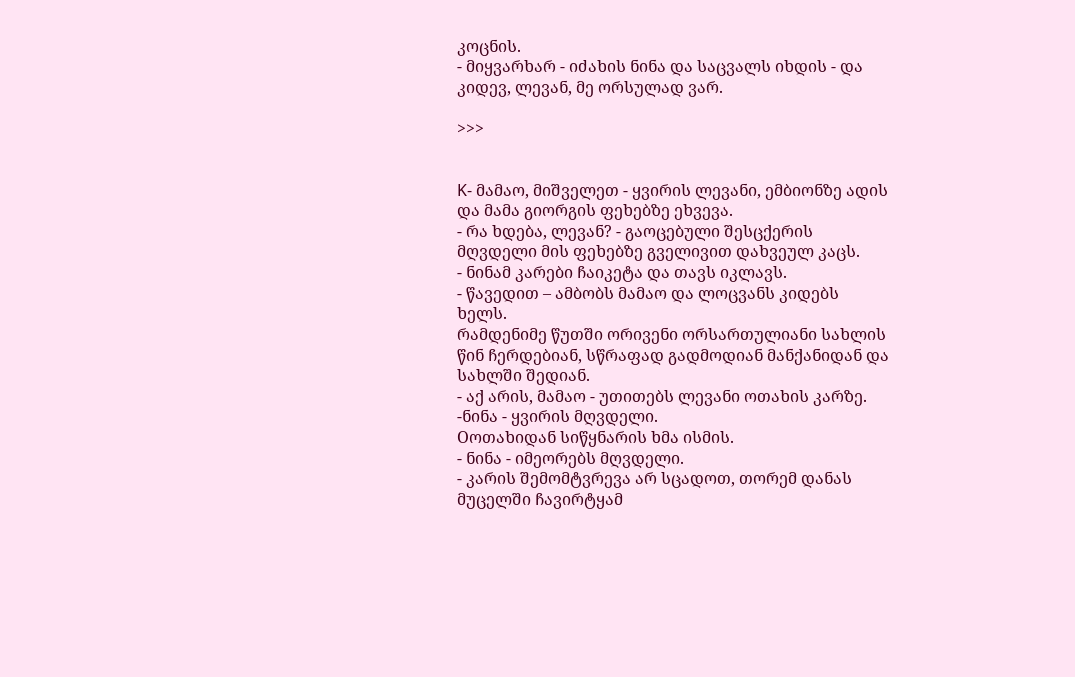კოცნის.
- მიყვარხარ - იძახის ნინა და საცვალს იხდის - და კიდევ, ლევან, მე ორსულად ვარ.

>>>


K- მამაო, მიშველეთ - ყვირის ლევანი, ემბიონზე ადის და მამა გიორგის ფეხებზე ეხვევა.
- რა ხდება, ლევან? - გაოცებული შესცქერის მღვდელი მის ფეხებზე გველივით დახვეულ კაცს.
- ნინამ კარები ჩაიკეტა და თავს იკლავს.
- წავედით – ამბობს მამაო და ლოცვანს კიდებს ხელს.
რამდენიმე წუთში ორივენი ორსართულიანი სახლის წინ ჩერდებიან, სწრაფად გადმოდიან მანქანიდან და სახლში შედიან.
- აქ არის, მამაო - უთითებს ლევანი ოთახის კარზე.
-ნინა - ყვირის მღვდელი.
Oოთახიდან სიწყნარის ხმა ისმის.
- ნინა - იმეორებს მღვდელი.
- კარის შემომტვრევა არ სცადოთ, თორემ დანას მუცელში ჩავირტყამ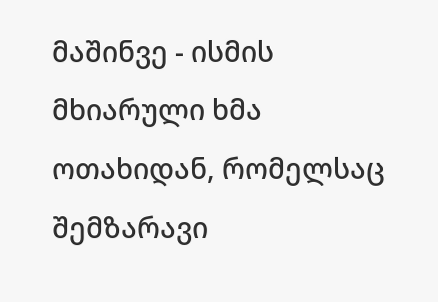მაშინვე - ისმის მხიარული ხმა ოთახიდან, რომელსაც შემზარავი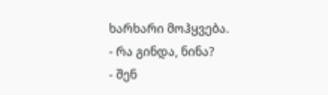ხარხარი მოჰყვება.
- რა გინდა, ნინა?
- შენ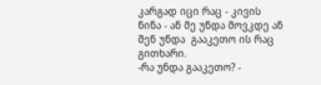კარგად იცი რაც - კივის ნინა - ან მე უნდა მოვკდე ან შენ უნდა  გააკეთო ის რაც გითხარი.
-რა უნდა გააკეთო? -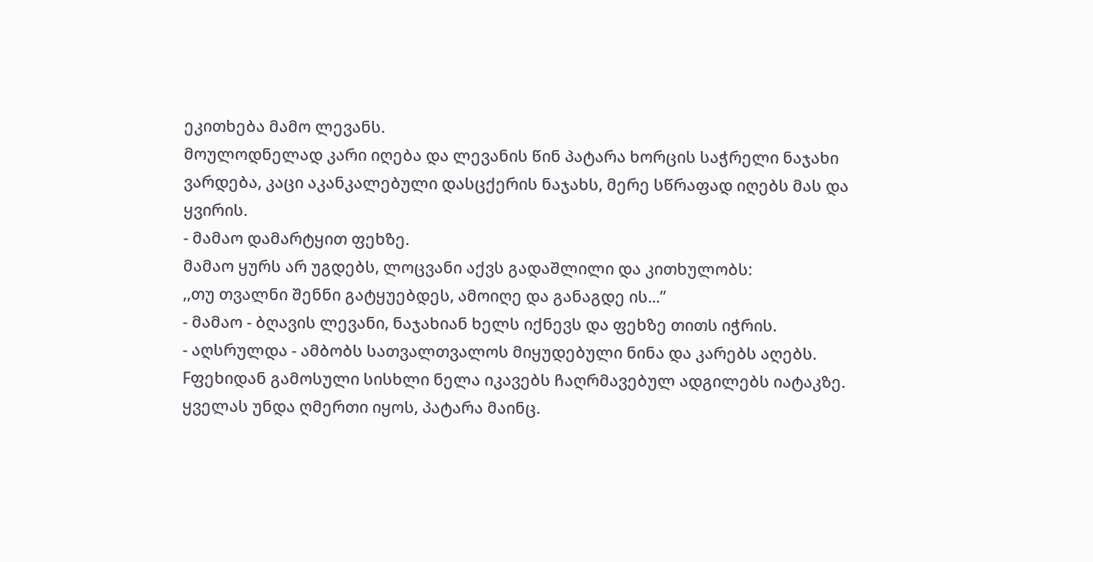ეკითხება მამო ლევანს.
მოულოდნელად კარი იღება და ლევანის წინ პატარა ხორცის საჭრელი ნაჯახი ვარდება, კაცი აკანკალებული დასცქერის ნაჯახს, მერე სწრაფად იღებს მას და ყვირის.
- მამაო დამარტყით ფეხზე.
მამაო ყურს არ უგდებს, ლოცვანი აქვს გადაშლილი და კითხულობს:
,,თუ თვალნი შენნი გატყუებდეს, ამოიღე და განაგდე ის...”
- მამაო - ბღავის ლევანი, ნაჯახიან ხელს იქნევს და ფეხზე თითს იჭრის.
- აღსრულდა - ამბობს სათვალთვალოს მიყუდებული ნინა და კარებს აღებს.
Fფეხიდან გამოსული სისხლი ნელა იკავებს ჩაღრმავებულ ადგილებს იატაკზე.
ყველას უნდა ღმერთი იყოს, პატარა მაინც.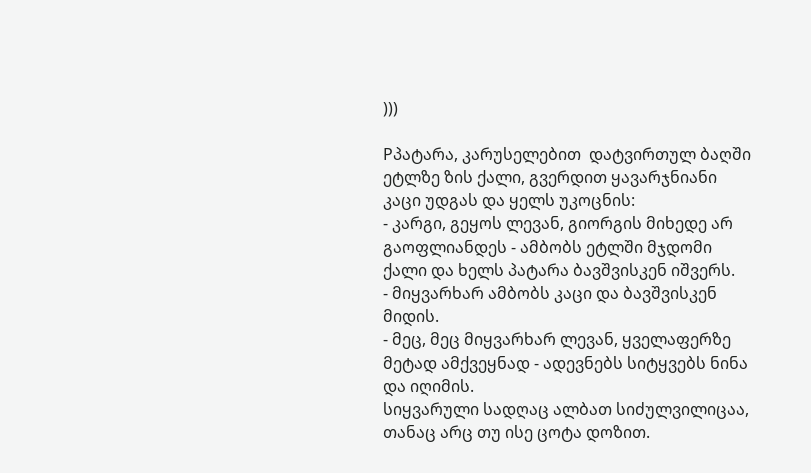)))

Pპატარა, კარუსელებით  დატვირთულ ბაღში ეტლზე ზის ქალი, გვერდით ყავარჯნიანი კაცი უდგას და ყელს უკოცნის:
- კარგი, გეყოს ლევან, გიორგის მიხედე არ გაოფლიანდეს - ამბობს ეტლში მჯდომი  ქალი და ხელს პატარა ბავშვისკენ იშვერს.
- მიყვარხარ ამბობს კაცი და ბავშვისკენ მიდის.
- მეც, მეც მიყვარხარ ლევან, ყველაფერზე მეტად ამქვეყნად - ადევნებს სიტყვებს ნინა და იღიმის.
სიყვარული სადღაც ალბათ სიძულვილიცაა, თანაც არც თუ ისე ცოტა დოზით.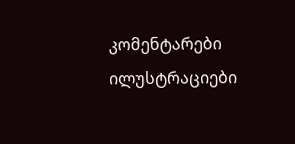კომენტარები ილუსტრაციები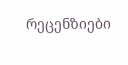რეცენზიები